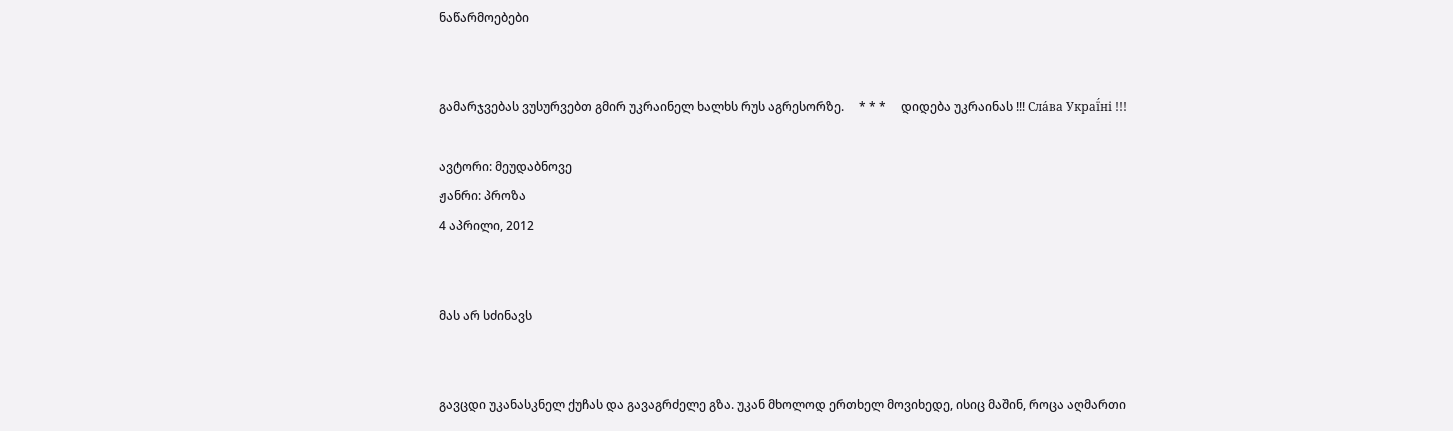ნაწარმოებები


გამარჯვებას ვუსურვებთ გმირ უკრაინელ ხალხს რუს აგრესორზე.     * * *     დიდება უკრაინას !!! Сла́ва Украї́ні !!!

ავტორი: მეუდაბნოვე
ჟანრი: პროზა
4 აპრილი, 2012


მას არ სძინავს


გავცდი უკანასკნელ ქუჩას და გავაგრძელე გზა. უკან მხოლოდ ერთხელ მოვიხედე, ისიც მაშინ, როცა აღმართი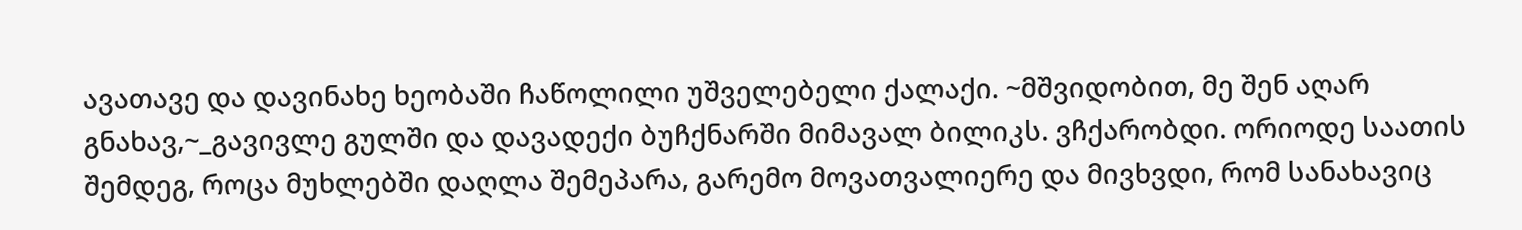ავათავე და დავინახე ხეობაში ჩაწოლილი უშველებელი ქალაქი. ~მშვიდობით, მე შენ აღარ გნახავ,~_გავივლე გულში და დავადექი ბუჩქნარში მიმავალ ბილიკს. ვჩქარობდი. ორიოდე საათის შემდეგ, როცა მუხლებში დაღლა შემეპარა, გარემო მოვათვალიერე და მივხვდი, რომ სანახავიც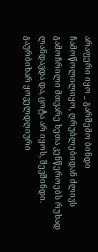არაფერი იყო _ გარშემო ბინდი ჩამოწოლილიყო, ღრუბლებიდან ძლივს გამოჩრილი მთვარე ხეთა კენწეროებს რუხად ლანდავდა და, ცოტა არ იყოს, შევშინდი.
გაურბიხარ ყოველდღიური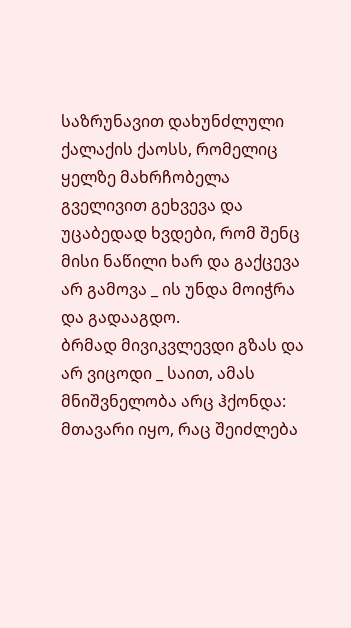საზრუნავით დახუნძლული ქალაქის ქაოსს, რომელიც ყელზე მახრჩობელა გველივით გეხვევა და უცაბედად ხვდები, რომ შენც მისი ნაწილი ხარ და გაქცევა არ გამოვა _ ის უნდა მოიჭრა და გადააგდო.
ბრმად მივიკვლევდი გზას და არ ვიცოდი _ საით, ამას მნიშვნელობა არც ჰქონდა: მთავარი იყო, რაც შეიძლება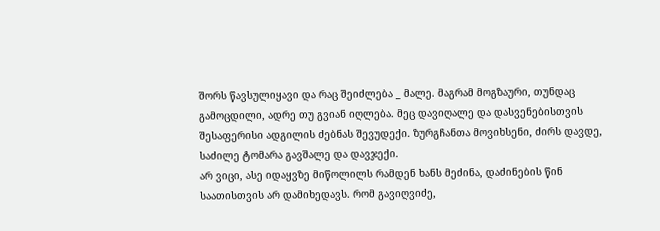შორს წავსულიყავი და რაც შეიძლება _ მალე. მაგრამ მოგზაური, თუნდაც გამოცდილი, ადრე თუ გვიან იღლება. მეც დავიღალე და დასვენებისთვის შესაფერისი ადგილის ძებნას შევუდექი. ზურგჩანთა მოვიხსენი, ძირს დავდე, საძილე ტომარა გავშალე და დავჯექი.
არ ვიცი, ასე იდაყვზე მიწოლილს რამდენ ხანს მეძინა, დაძინების წინ საათისთვის არ დამიხედავს. რომ გავიღვიძე,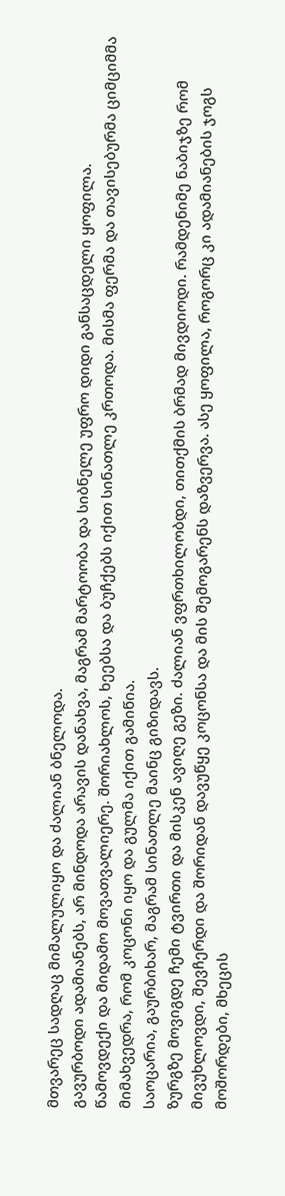მთვარეც სადღაც მიმალულიყო და ძალიან ბნელოდა.
გავურბოდი ადამიანებს, არ მინდოდა არავის დანახვა, მაგრამ მარტოობა და სიბნელე უფრო დიდი განსაცდელი ყოფილა.
წამოვდექი და მიდამო მოვათვალიერე. შორიახლოს, ხეებსა და ბუჩქებს იქით სინათლე კრთოდა. მისმა ფერმა და თავისებურმა ციმციმმა მიმახვედრა, რომ კოცონი იყო და გულმა იქით გამიწია.
საოცარია, გაურბიხარ, მაგრამ სინათლე მაინც გიზიდავს.
ზურგზე მოვიგდე ჩემი ტვირთი და მისკენ ავიღე გეზი. ძალიან ვფრთხილობდი, თითქმის ბრმად მივდიოდი. რამდენიმე ნაბიჯზე რომ მივუხლოვდი, შევჩერდი და შორიდან დავუწყე კოცონსა და მის შემოგარენს დაზვერვა. ასე ყოფილა, როგორც კი ადამიანების ჯოგს მოშორდები, მხეცის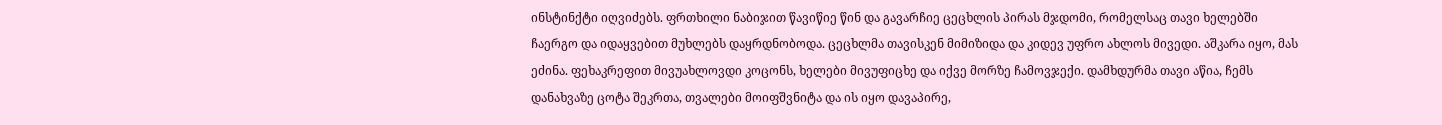ინსტინქტი იღვიძებს. ფრთხილი ნაბიჯით წავიწიე წინ და გავარჩიე ცეცხლის პირას მჯდომი, რომელსაც თავი ხელებში ჩაერგო და იდაყვებით მუხლებს დაყრდნობოდა. ცეცხლმა თავისკენ მიმიზიდა და კიდევ უფრო ახლოს მივედი. აშკარა იყო, მას ეძინა. ფეხაკრეფით მივუახლოვდი კოცონს, ხელები მივუფიცხე და იქვე მორზე ჩამოვჯექი. დამხდურმა თავი აწია, ჩემს დანახვაზე ცოტა შეკრთა, თვალები მოიფშვნიტა და ის იყო დავაპირე,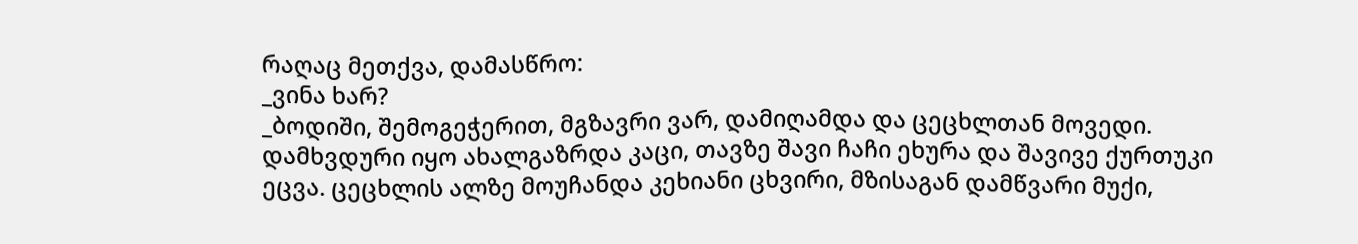რაღაც მეთქვა, დამასწრო:
_ვინა ხარ?
_ბოდიში, შემოგეჭერით, მგზავრი ვარ, დამიღამდა და ცეცხლთან მოვედი.
დამხვდური იყო ახალგაზრდა კაცი, თავზე შავი ჩაჩი ეხურა და შავივე ქურთუკი ეცვა. ცეცხლის ალზე მოუჩანდა კეხიანი ცხვირი, მზისაგან დამწვარი მუქი,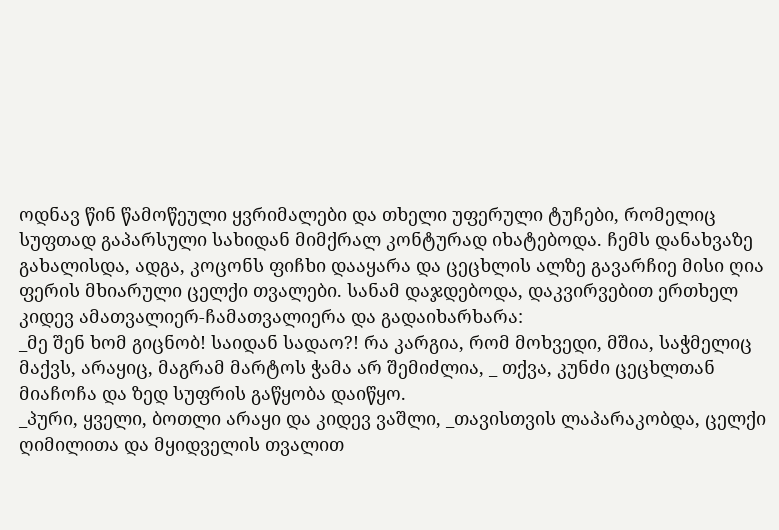ოდნავ წინ წამოწეული ყვრიმალები და თხელი უფერული ტუჩები, რომელიც სუფთად გაპარსული სახიდან მიმქრალ კონტურად იხატებოდა. ჩემს დანახვაზე გახალისდა, ადგა, კოცონს ფიჩხი დააყარა და ცეცხლის ალზე გავარჩიე მისი ღია ფერის მხიარული ცელქი თვალები. სანამ დაჯდებოდა, დაკვირვებით ერთხელ კიდევ ამათვალიერ-ჩამათვალიერა და გადაიხარხარა:
_მე შენ ხომ გიცნობ! საიდან სადაო?! რა კარგია, რომ მოხვედი, მშია, საჭმელიც მაქვს, არაყიც, მაგრამ მარტოს ჭამა არ შემიძლია, _ თქვა, კუნძი ცეცხლთან მიაჩოჩა და ზედ სუფრის გაწყობა დაიწყო.
_პური, ყველი, ბოთლი არაყი და კიდევ ვაშლი, _თავისთვის ლაპარაკობდა, ცელქი ღიმილითა და მყიდველის თვალით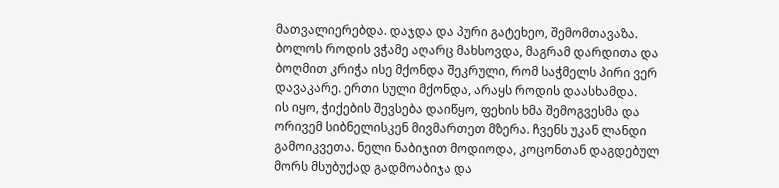მათვალიერებდა. დაჯდა და პური გატეხეო, შემომთავაზა.
ბოლოს როდის ვჭამე აღარც მახსოვდა, მაგრამ დარდითა და ბოღმით კრიჭა ისე მქონდა შეკრული, რომ საჭმელს პირი ვერ დავაკარე. ერთი სული მქონდა, არაყს როდის დაასხამდა.
ის იყო, ჭიქების შევსება დაიწყო, ფეხის ხმა შემოგვესმა და ორივემ სიბნელისკენ მივმართეთ მზერა. ჩვენს უკან ლანდი გამოიკვეთა. ნელი ნაბიჯით მოდიოდა, კოცონთან დაგდებულ მორს მსუბუქად გადმოაბიჯა და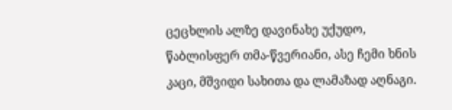ცეცხლის ალზე დავინახე უქუდო, წაბლისფერ თმა-წვერიანი, ასე ჩემი ხნის კაცი, მშვიდი სახითა და ლამაზად აღნაგი.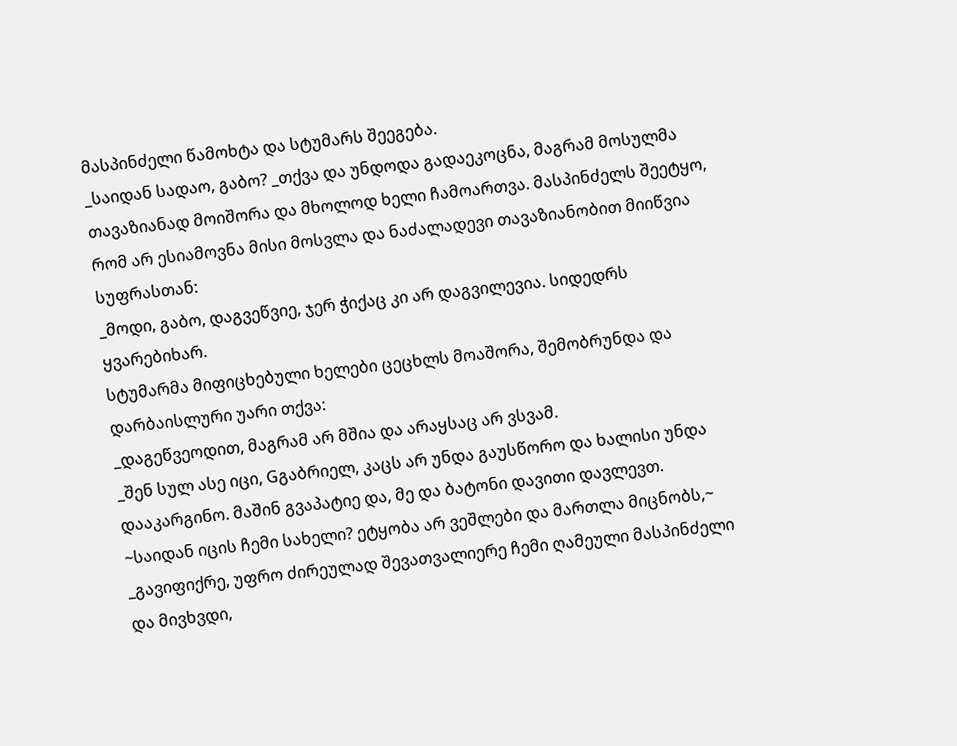მასპინძელი წამოხტა და სტუმარს შეეგება.
_საიდან სადაო, გაბო? _თქვა და უნდოდა გადაეკოცნა, მაგრამ მოსულმა თავაზიანად მოიშორა და მხოლოდ ხელი ჩამოართვა. მასპინძელს შეეტყო, რომ არ ესიამოვნა მისი მოსვლა და ნაძალადევი თავაზიანობით მიიწვია სუფრასთან:
_მოდი, გაბო, დაგვეწვიე, ჯერ ჭიქაც კი არ დაგვილევია. სიდედრს ყვარებიხარ.
სტუმარმა მიფიცხებული ხელები ცეცხლს მოაშორა, შემობრუნდა და დარბაისლური უარი თქვა:
_დაგეწვეოდით, მაგრამ არ მშია და არაყსაც არ ვსვამ.
_შენ სულ ასე იცი, Gგაბრიელ, კაცს არ უნდა გაუსწორო და ხალისი უნდა დააკარგინო. მაშინ გვაპატიე და, მე და ბატონი დავითი დავლევთ.
~საიდან იცის ჩემი სახელი? ეტყობა არ ვეშლები და მართლა მიცნობს,~ _გავიფიქრე, უფრო ძირეულად შევათვალიერე ჩემი ღამეული მასპინძელი და მივხვდი,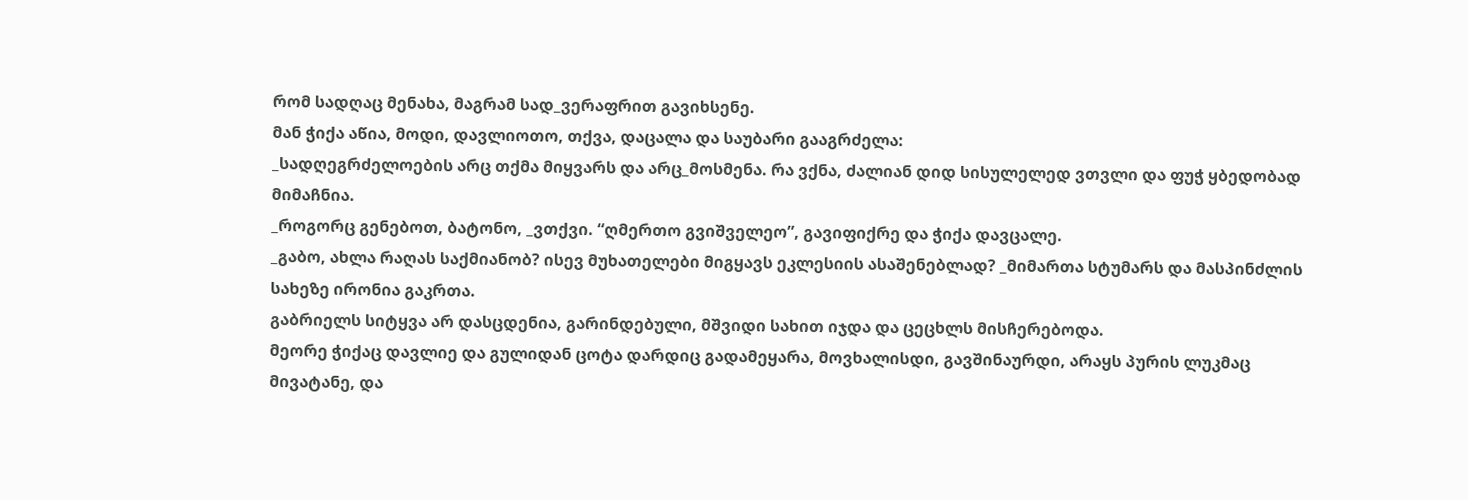რომ სადღაც მენახა, მაგრამ სად_ვერაფრით გავიხსენე.
მან ჭიქა აწია, მოდი, დავლიოთო, თქვა, დაცალა და საუბარი გააგრძელა:
_სადღეგრძელოების არც თქმა მიყვარს და არც_მოსმენა. რა ვქნა, ძალიან დიდ სისულელედ ვთვლი და ფუჭ ყბედობად მიმაჩნია.
_როგორც გენებოთ, ბატონო, _ვთქვი. “ღმერთო გვიშველეო”, გავიფიქრე და ჭიქა დავცალე.
_გაბო, ახლა რაღას საქმიანობ? ისევ მუხათელები მიგყავს ეკლესიის ასაშენებლად? _მიმართა სტუმარს და მასპინძლის სახეზე ირონია გაკრთა.
გაბრიელს სიტყვა არ დასცდენია, გარინდებული, მშვიდი სახით იჯდა და ცეცხლს მისჩერებოდა.
მეორე ჭიქაც დავლიე და გულიდან ცოტა დარდიც გადამეყარა, მოვხალისდი, გავშინაურდი, არაყს პურის ლუკმაც მივატანე, და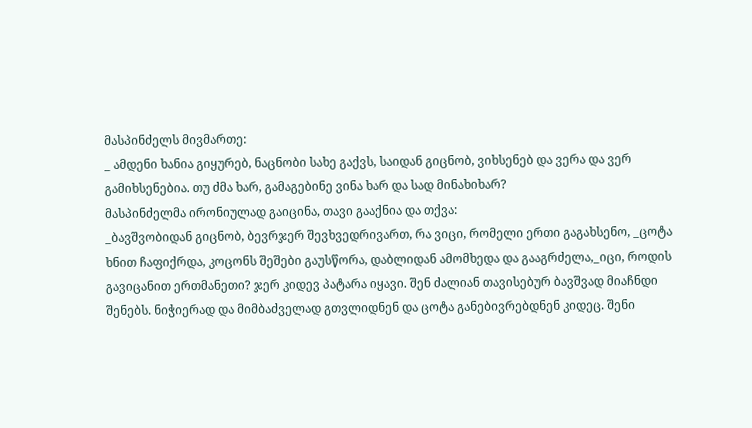მასპინძელს მივმართე:
_ ამდენი ხანია გიყურებ, ნაცნობი სახე გაქვს, საიდან გიცნობ, ვიხსენებ და ვერა და ვერ გამიხსენებია. თუ ძმა ხარ, გამაგებინე ვინა ხარ და სად მინახიხარ?
მასპინძელმა ირონიულად გაიცინა, თავი გააქნია და თქვა:
_ბავშვობიდან გიცნობ, ბევრჯერ შევხვედრივართ, რა ვიცი, რომელი ერთი გაგახსენო, _ცოტა ხნით ჩაფიქრდა, კოცონს შეშები გაუსწორა, დაბლიდან ამომხედა და გააგრძელა,_იცი, როდის გავიცანით ერთმანეთი? ჯერ კიდევ პატარა იყავი. შენ ძალიან თავისებურ ბავშვად მიაჩნდი შენებს. ნიჭიერად და მიმბაძველად გთვლიდნენ და ცოტა განებივრებდნენ კიდეც. შენი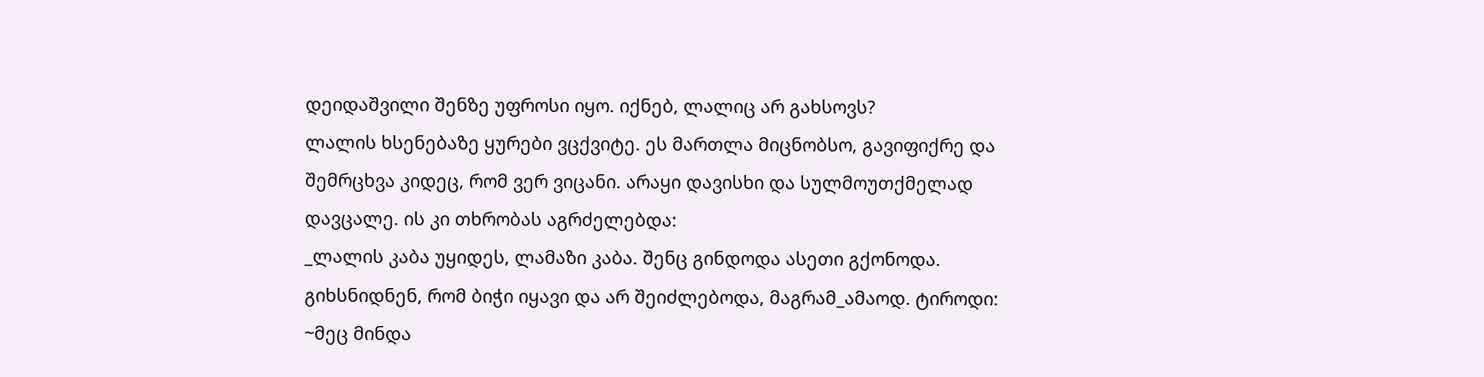დეიდაშვილი შენზე უფროსი იყო. იქნებ, ლალიც არ გახსოვს?
ლალის ხსენებაზე ყურები ვცქვიტე. ეს მართლა მიცნობსო, გავიფიქრე და შემრცხვა კიდეც, რომ ვერ ვიცანი. არაყი დავისხი და სულმოუთქმელად დავცალე. ის კი თხრობას აგრძელებდა:
_ლალის კაბა უყიდეს, ლამაზი კაბა. შენც გინდოდა ასეთი გქონოდა. გიხსნიდნენ, რომ ბიჭი იყავი და არ შეიძლებოდა, მაგრამ_ამაოდ. ტიროდი: ~მეც მინდა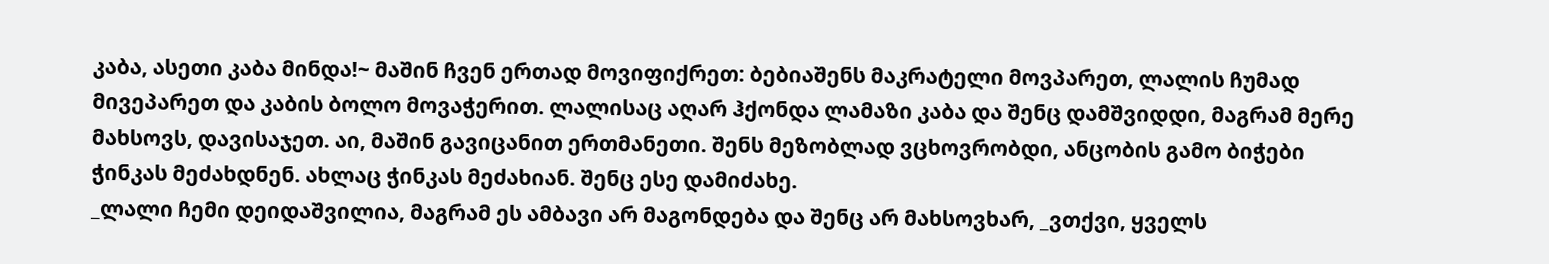კაბა, ასეთი კაბა მინდა!~ მაშინ ჩვენ ერთად მოვიფიქრეთ: ბებიაშენს მაკრატელი მოვპარეთ, ლალის ჩუმად მივეპარეთ და კაბის ბოლო მოვაჭერით. ლალისაც აღარ ჰქონდა ლამაზი კაბა და შენც დამშვიდდი, მაგრამ მერე მახსოვს, დავისაჯეთ. აი, მაშინ გავიცანით ერთმანეთი. შენს მეზობლად ვცხოვრობდი, ანცობის გამო ბიჭები ჭინკას მეძახდნენ. ახლაც ჭინკას მეძახიან. შენც ესე დამიძახე.
_ლალი ჩემი დეიდაშვილია, მაგრამ ეს ამბავი არ მაგონდება და შენც არ მახსოვხარ, _ვთქვი, ყველს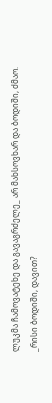ლუკმა ჩამოვატეხე და გავაგრძელე_ არ მახსოვხარ და ბოდიში, ძმაო.
_რისი ბოდიში, დავით?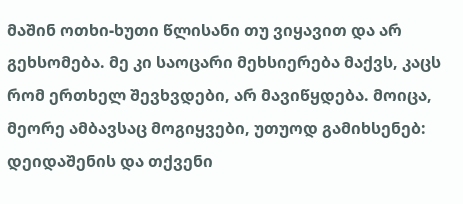მაშინ ოთხი-ხუთი წლისანი თუ ვიყავით და არ გეხსომება. მე კი საოცარი მეხსიერება მაქვს, კაცს რომ ერთხელ შევხვდები, არ მავიწყდება. მოიცა, მეორე ამბავსაც მოგიყვები, უთუოდ გამიხსენებ: დეიდაშენის და თქვენი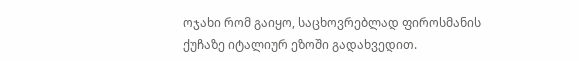ოჯახი რომ გაიყო, საცხოვრებლად ფიროსმანის ქუჩაზე იტალიურ ეზოში გადახვედით.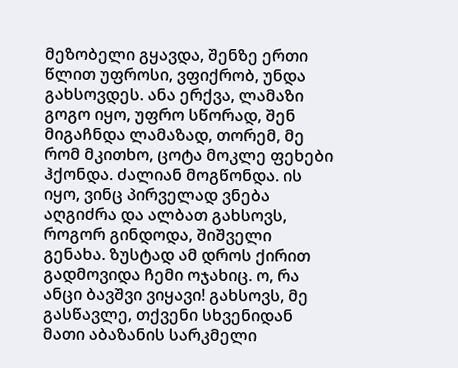მეზობელი გყავდა, შენზე ერთი წლით უფროსი, ვფიქრობ, უნდა გახსოვდეს. ანა ერქვა, ლამაზი გოგო იყო, უფრო სწორად, შენ მიგაჩნდა ლამაზად, თორემ, მე რომ მკითხო, ცოტა მოკლე ფეხები ჰქონდა. ძალიან მოგწონდა. ის იყო, ვინც პირველად ვნება აღგიძრა და ალბათ გახსოვს, როგორ გინდოდა, შიშველი გენახა. ზუსტად ამ დროს ქირით გადმოვიდა ჩემი ოჯახიც. ო, რა ანცი ბავშვი ვიყავი! გახსოვს, მე გასწავლე, თქვენი სხვენიდან მათი აბაზანის სარკმელი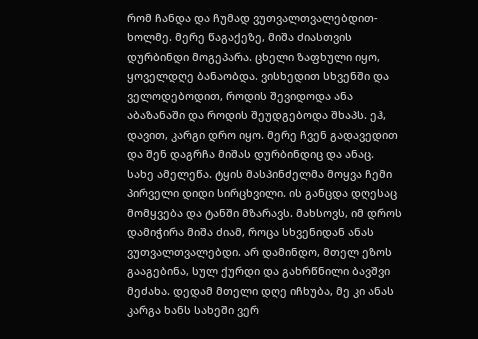რომ ჩანდა და ჩუმად ვუთვალთვალებდით-ხოლმე. მერე წაგაქეზე, მიშა ძიასთვის დურბინდი მოგეპარა. ცხელი ზაფხული იყო, ყოველდღე ბანაობდა. ვისხედით სხვენში და ველოდებოდით, როდის შევიდოდა ანა აბაზანაში და როდის შეუდგებოდა შხაპს. ეჰ, დავით, კარგი დრო იყო. მერე ჩვენ გადავედით და შენ დაგრჩა მიშას დურბინდიც და ანაც.
სახე ამელეწა. ტყის მასპინძელმა მოყვა ჩემი პირველი დიდი სირცხვილი. ის განცდა დღესაც მომყვება და ტანში მზარავს. მახსოვს, იმ დროს დამიჭირა მიშა ძიამ, როცა სხვენიდან ანას ვუთვალთვალებდი. არ დამინდო, მთელ ეზოს გააგებინა, სულ ქურდი და გახრწნილი ბავშვი მეძახა. დედამ მთელი დღე იჩხუბა, მე კი ანას კარგა ხანს სახეში ვერ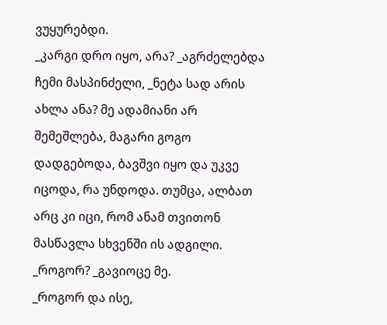ვუყურებდი.
_კარგი დრო იყო, არა? _აგრძელებდა ჩემი მასპინძელი, _ნეტა სად არის ახლა ანა? მე ადამიანი არ შემეშლება, მაგარი გოგო დადგებოდა, ბავშვი იყო და უკვე იცოდა, რა უნდოდა. თუმცა, ალბათ არც კი იცი, რომ ანამ თვითონ მასწავლა სხვენში ის ადგილი.
_როგორ? _გავიოცე მე.
_როგორ და ისე,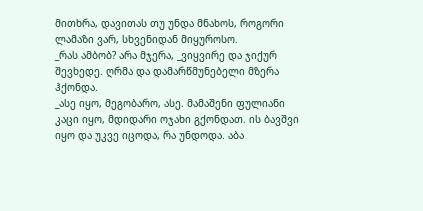მითხრა, დავითას თუ უნდა მნახოს, როგორი ლამაზი ვარ, სხვენიდან მიყუროსო.
_რას ამბობ? არა მჯერა, _ვიყვირე და ჯიქურ შევხედე. ღრმა და დამარწმუნებელი მზერა ჰქონდა.
_ასე იყო, მეგობარო, ასე. მამაშენი ფულიანი კაცი იყო, მდიდარი ოჯახი გქონდათ. ის ბავშვი იყო და უკვე იცოდა, რა უნდოდა. აბა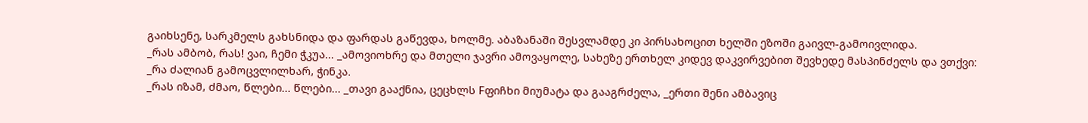გაიხსენე, სარკმელს გახსნიდა და ფარდას გაწევდა, ხოლმე. აბაზანაში შესვლამდე კი პირსახოცით ხელში ეზოში გაივლ-გამოივლიდა.
_რას ამბობ, რას! ვაი, ჩემი ჭკუა... _ამოვიოხრე და მთელი ჯავრი ამოვაყოლე, სახეზე ერთხელ კიდევ დაკვირვებით შევხედე მასპინძელს და ვთქვი:
_რა ძალიან გამოცვლილხარ, ჭინკა.
_რას იზამ, ძმაო, წლები... წლები... _თავი გააქნია, ცეცხლს Fფიჩხი მიუმატა და გააგრძელა, _ერთი შენი ამბავიც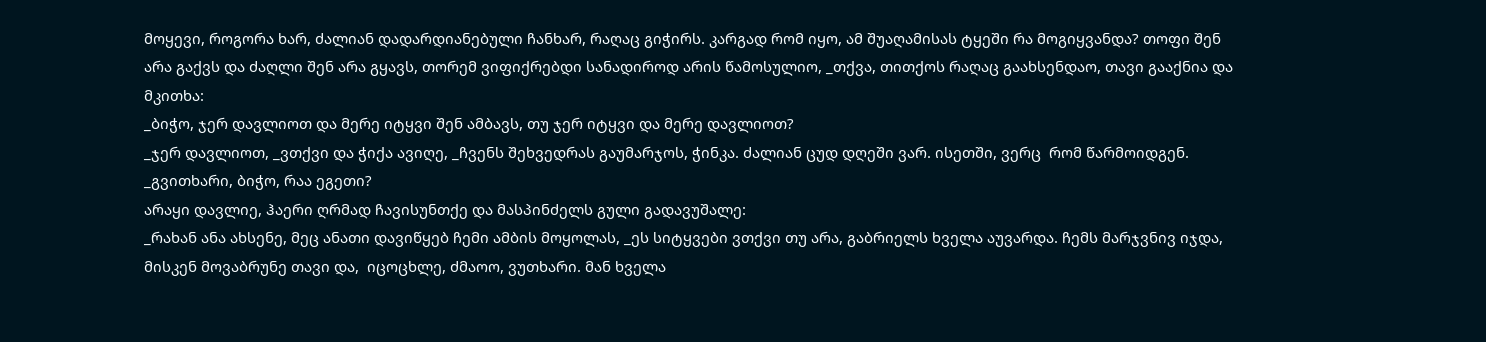მოყევი, როგორა ხარ, ძალიან დადარდიანებული ჩანხარ, რაღაც გიჭირს. კარგად რომ იყო, ამ შუაღამისას ტყეში რა მოგიყვანდა? თოფი შენ არა გაქვს და ძაღლი შენ არა გყავს, თორემ ვიფიქრებდი სანადიროდ არის წამოსულიო, _თქვა, თითქოს რაღაც გაახსენდაო, თავი გააქნია და მკითხა:
_ბიჭო, ჯერ დავლიოთ და მერე იტყვი შენ ამბავს, თუ ჯერ იტყვი და მერე დავლიოთ?
_ჯერ დავლიოთ, _ვთქვი და ჭიქა ავიღე, _ჩვენს შეხვედრას გაუმარჯოს, ჭინკა. ძალიან ცუდ დღეში ვარ. ისეთში, ვერც  რომ წარმოიდგენ.
_გვითხარი, ბიჭო, რაა ეგეთი?
არაყი დავლიე, ჰაერი ღრმად ჩავისუნთქე და მასპინძელს გული გადავუშალე:
_რახან ანა ახსენე, მეც ანათი დავიწყებ ჩემი ამბის მოყოლას, _ეს სიტყვები ვთქვი თუ არა, გაბრიელს ხველა აუვარდა. ჩემს მარჯვნივ იჯდა, მისკენ მოვაბრუნე თავი და,  იცოცხლე, ძმაოო, ვუთხარი. მან ხველა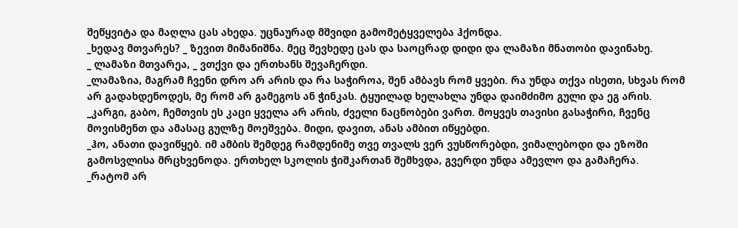შეწყვიტა და მაღლა ცას ახედა. უცნაურად მშვიდი გამომეტყველება ჰქონდა.
_ხედავ მთვარეს? _ ზევით მიმანიშნა. მეც შევხედე ცას და საოცრად დიდი და ლამაზი მნათობი დავინახე.
_ ლამაზი მთვარეა, _ ვთქვი და ერთხანს შევაჩერდი.
_ლამაზია, მაგრამ ჩვენი დრო არ არის და რა საჭიროა, შენ ამბავს რომ ყვები. რა უნდა თქვა ისეთი, სხვას რომ არ გადახდენოდეს, მე რომ არ გამეგოს ან ჭინკას. ტყუილად ხელახლა უნდა დაიმძიმო გული და ეგ არის.
_კარგი, გაბო, ჩემთვის ეს კაცი ყველა არ არის, ძველი ნაცნობები ვართ. მოყვეს თავისი გასაჭირი, ჩვენც მოვისმენთ და ამასაც გულზე მოეშვება. მიდი, დავით, ანას ამბით იწყებდი.
_ჰო, ანათი დავიწყებ. იმ ამბის შემდეგ რამდენიმე თვე თვალს ვერ ვუსწორებდი, ვიმალებოდი და ეზოში გამოსვლისა მრცხვენოდა. ერთხელ სკოლის ჭიშკართან შემხვდა, გვერდი უნდა ამევლო და გამაჩერა.
_რატომ არ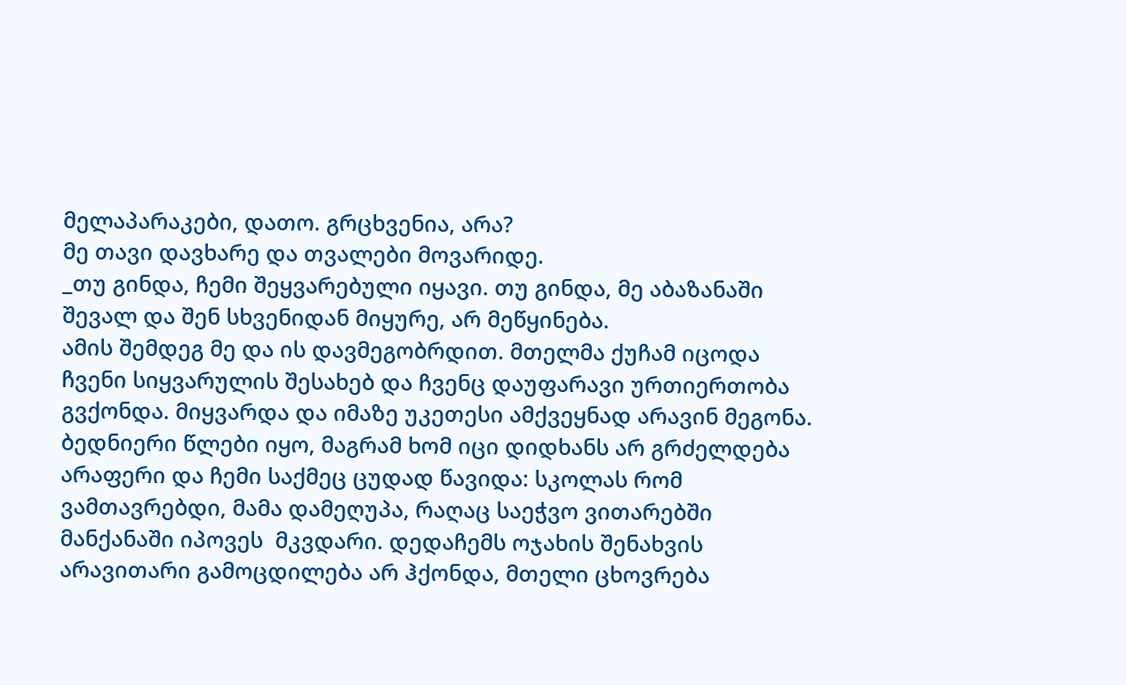მელაპარაკები, დათო. გრცხვენია, არა?
მე თავი დავხარე და თვალები მოვარიდე.
_თუ გინდა, ჩემი შეყვარებული იყავი. თუ გინდა, მე აბაზანაში შევალ და შენ სხვენიდან მიყურე, არ მეწყინება.
ამის შემდეგ მე და ის დავმეგობრდით. მთელმა ქუჩამ იცოდა ჩვენი სიყვარულის შესახებ და ჩვენც დაუფარავი ურთიერთობა გვქონდა. მიყვარდა და იმაზე უკეთესი ამქვეყნად არავინ მეგონა. ბედნიერი წლები იყო, მაგრამ ხომ იცი დიდხანს არ გრძელდება არაფერი და ჩემი საქმეც ცუდად წავიდა: სკოლას რომ ვამთავრებდი, მამა დამეღუპა, რაღაც საეჭვო ვითარებში მანქანაში იპოვეს  მკვდარი. დედაჩემს ოჯახის შენახვის არავითარი გამოცდილება არ ჰქონდა, მთელი ცხოვრება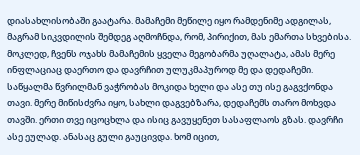დიასახლისობაში გაატარა. მამაჩემი მეწილე იყო რამდენიმე ადგილას, მაგრამ სიკვდილის შემდეგ აღმოჩნდა, რომ, პირიქით, მას ემართა სხვებისა. მოკლედ, ჩვენს ოჯახს მამაჩემის ყველა მეგობარმა უღალატა, ამას მერე ინფლაციაც დაერთო და დავრჩით ულუკმაპუროდ მე და დედაჩემი. საწყალმა წვრილმან ვაჭრობას მოკიდა ხელი და ასე თუ ისე გაგვქონდა თავი. მერე მიწისძვრა იყო, სახლი დაგვებზარა, დედაჩემს თარო მოხვდა თავში. ერთი თვე იცოცხლა და ისიც გავუყენეთ სასაფლაოს გზას. დავრჩი ასე ეულად. ანასაც გული გაუცივდა. ხომ იცით,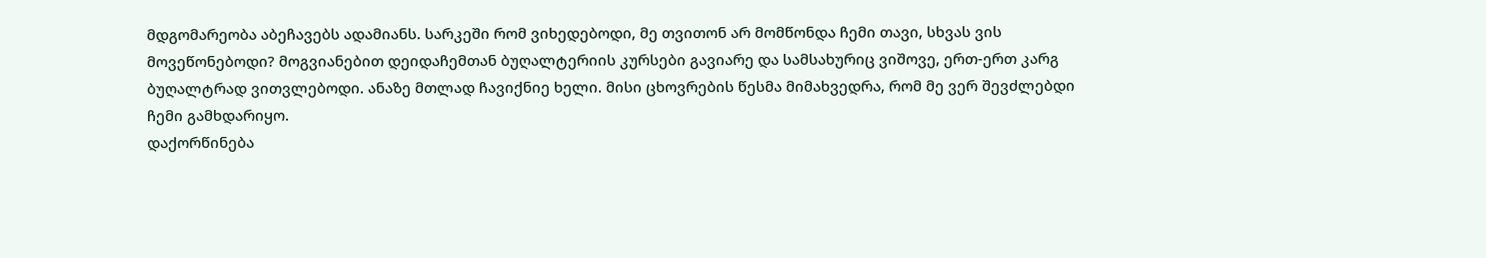მდგომარეობა აბეჩავებს ადამიანს. სარკეში რომ ვიხედებოდი, მე თვითონ არ მომწონდა ჩემი თავი, სხვას ვის მოვეწონებოდი? მოგვიანებით დეიდაჩემთან ბუღალტერიის კურსები გავიარე და სამსახურიც ვიშოვე, ერთ-ერთ კარგ ბუღალტრად ვითვლებოდი. ანაზე მთლად ჩავიქნიე ხელი. მისი ცხოვრების წესმა მიმახვედრა, რომ მე ვერ შევძლებდი ჩემი გამხდარიყო.
დაქორწინება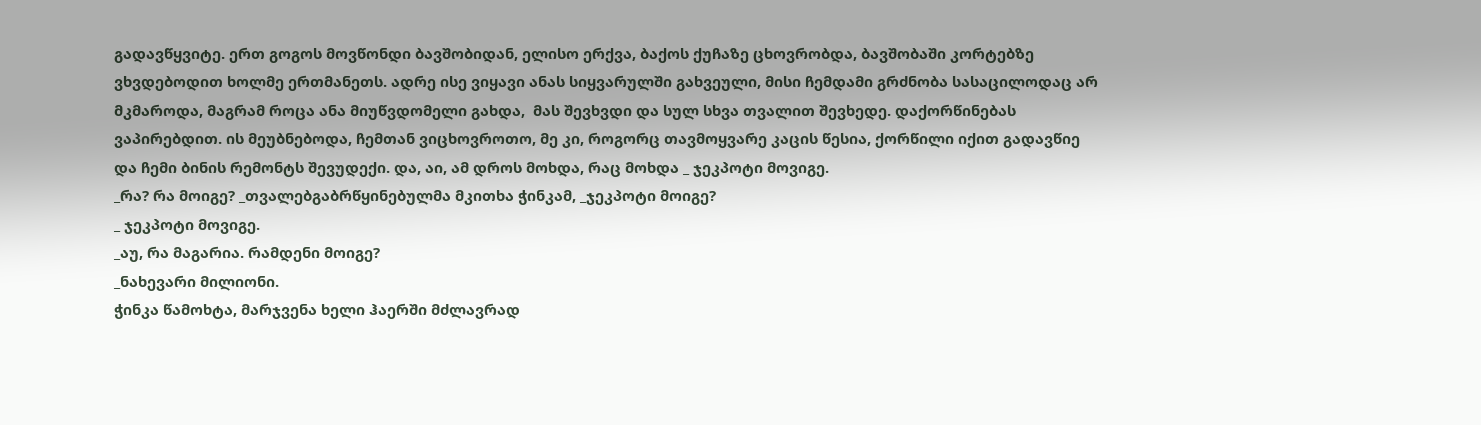გადავწყვიტე. ერთ გოგოს მოვწონდი ბავშობიდან, ელისო ერქვა, ბაქოს ქუჩაზე ცხოვრობდა, ბავშობაში კორტებზე ვხვდებოდით ხოლმე ერთმანეთს. ადრე ისე ვიყავი ანას სიყვარულში გახვეული, მისი ჩემდამი გრძნობა სასაცილოდაც არ მკმაროდა, მაგრამ როცა ანა მიუწვდომელი გახდა,  მას შევხვდი და სულ სხვა თვალით შევხედე. დაქორწინებას ვაპირებდით. ის მეუბნებოდა, ჩემთან ვიცხოვროთო, მე კი, როგორც თავმოყვარე კაცის წესია, ქორწილი იქით გადავწიე და ჩემი ბინის რემონტს შევუდექი. და, აი, ამ დროს მოხდა, რაც მოხდა _ ჯეკპოტი მოვიგე.
_რა? რა მოიგე? _თვალებგაბრწყინებულმა მკითხა ჭინკამ, _ჯეკპოტი მოიგე?
_ ჯეკპოტი მოვიგე.
_აუ, რა მაგარია. რამდენი მოიგე?
_ნახევარი მილიონი.
ჭინკა წამოხტა, მარჯვენა ხელი ჰაერში მძლავრად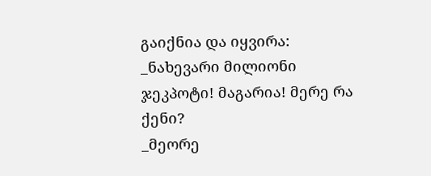გაიქნია და იყვირა: _ნახევარი მილიონი ჯეკპოტი! მაგარია! მერე რა ქენი?
_მეორე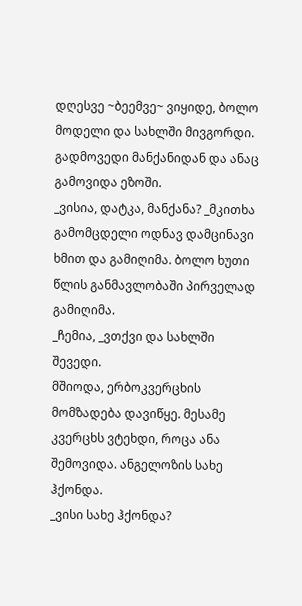დღესვე ~ბეემვე~ ვიყიდე, ბოლო მოდელი და სახლში მივგორდი. გადმოვედი მანქანიდან და ანაც გამოვიდა ეზოში.
_ვისია, დატკა, მანქანა? _მკითხა გამომცდელი ოდნავ დამცინავი ხმით და გამიღიმა. ბოლო ხუთი წლის განმავლობაში პირველად გამიღიმა.
_ჩემია, _ვთქვი და სახლში შევედი.
მშიოდა, ერბოკვერცხის მომზადება დავიწყე. მესამე კვერცხს ვტეხდი, როცა ანა  შემოვიდა. ანგელოზის სახე ჰქონდა.
_ვისი სახე ჰქონდა?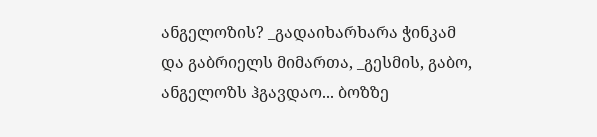ანგელოზის? _გადაიხარხარა ჭინკამ და გაბრიელს მიმართა, _გესმის, გაბო, ანგელოზს ჰგავდაო... ბოზზე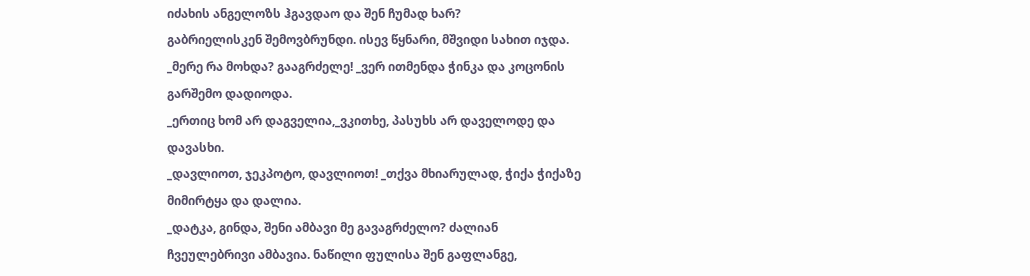იძახის ანგელოზს ჰგავდაო და შენ ჩუმად ხარ?
გაბრიელისკენ შემოვბრუნდი. ისევ წყნარი, მშვიდი სახით იჯდა.
_მერე რა მოხდა? გააგრძელე! _ვერ ითმენდა ჭინკა და კოცონის გარშემო დადიოდა.
_ერთიც ხომ არ დაგველია,_ვკითხე, პასუხს არ დაველოდე და დავასხი.
_დავლიოთ, ჯეკპოტო, დავლიოთ! _თქვა მხიარულად, ჭიქა ჭიქაზე მიმირტყა და დალია.
_დატკა, გინდა, შენი ამბავი მე გავაგრძელო? ძალიან ჩვეულებრივი ამბავია. ნაწილი ფულისა შენ გაფლანგე,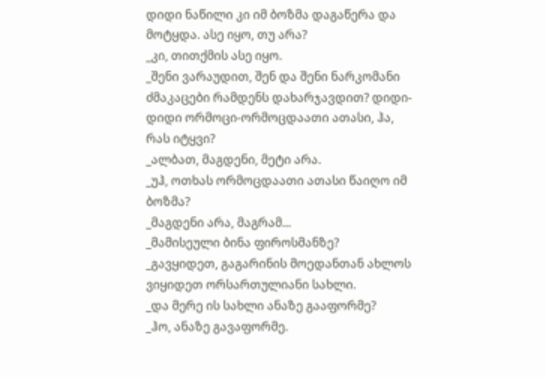დიდი ნაწილი კი იმ ბოზმა დაგაწერა და მოტყდა. ასე იყო, თუ არა?
_კი, თითქმის ასე იყო.
_შენი ვარაუდით, შენ და შენი ნარკომანი ძმაკაცები რამდენს დახარჯავდით? დიდი-დიდი ორმოცი-ორმოცდაათი ათასი, ჰა, რას იტყვი?
_ალბათ, მაგდენი, მეტი არა.
_უჰ, ოთხას ორმოცდაათი ათასი წაიღო იმ ბოზმა?
_მაგდენი არა, მაგრამ...
_მამისეული ბინა ფიროსმანზე?
_გავყიდეთ, გაგარინის მოედანთან ახლოს ვიყიდეთ ორსართულიანი სახლი.
_და მერე ის სახლი ანაზე გააფორმე?
_ჰო, ანაზე გავაფორმე.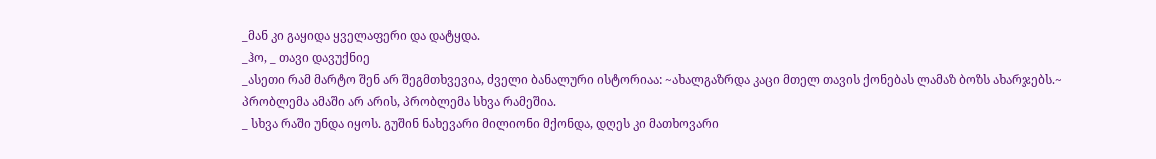_მან კი გაყიდა ყველაფერი და დატყდა.
_ჰო, _ თავი დავუქნიე
_ასეთი რამ მარტო შენ არ შეგმთხვევია, ძველი ბანალური ისტორიაა: ~ახალგაზრდა კაცი მთელ თავის ქონებას ლამაზ ბოზს ახარჯებს.~ პრობლემა ამაში არ არის, პრობლემა სხვა რამეშია.
_ სხვა რაში უნდა იყოს. გუშინ ნახევარი მილიონი მქონდა, დღეს კი მათხოვარი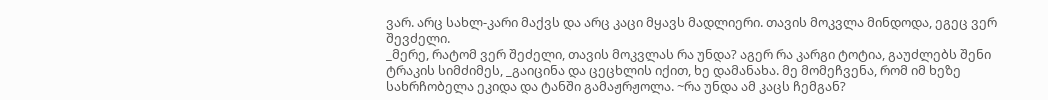ვარ. არც სახლ-კარი მაქვს და არც კაცი მყავს მადლიერი. თავის მოკვლა მინდოდა, ეგეც ვერ შევძელი.
_მერე, რატომ ვერ შეძელი, თავის მოკვლას რა უნდა? აგერ რა კარგი ტოტია, გაუძლებს შენი ტრაკის სიმძიმეს, _გაიცინა და ცეცხლის იქით, ხე დამანახა. მე მომეჩვენა, რომ იმ ხეზე სახრჩობელა ეკიდა და ტანში გამაჟრჟოლა. ~რა უნდა ამ კაცს ჩემგან?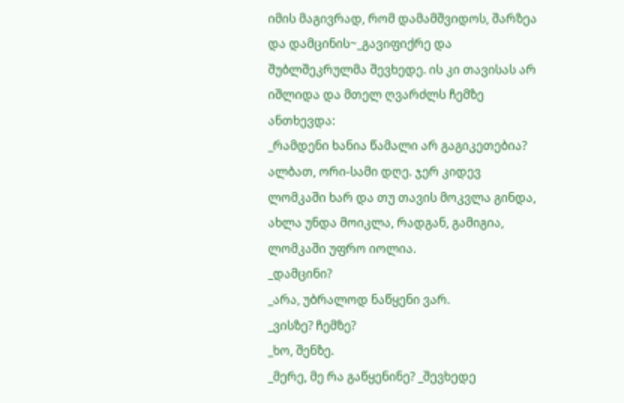იმის მაგივრად, რომ დამამშვიდოს, შარზეა და დამცინის~_გავიფიქრე და შუბლშეკრულმა შევხედე. ის კი თავისას არ იშლიდა და მთელ ღვარძლს ჩემზე ანთხევდა:
_რამდენი ხანია წამალი არ გაგიკეთებია? ალბათ, ორი-სამი დღე. ჯერ კიდევ ლომკაში ხარ და თუ თავის მოკვლა გინდა, ახლა უნდა მოიკლა, რადგან, გამიგია, ლომკაში უფრო იოლია.
_დამცინი?
_არა, უბრალოდ ნაწყენი ვარ.
_ვისზე? ჩემზე?
_ხო, შენზე.
_მერე, მე რა გაწყენინე? _შევხედე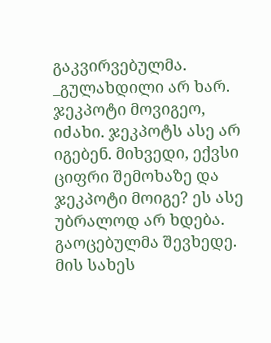გაკვირვებულმა.
_გულახდილი არ ხარ. ჯეკპოტი მოვიგეო, იძახი. ჯეკპოტს ასე არ იგებენ. მიხვედი, ექვსი ციფრი შემოხაზე და ჯეკპოტი მოიგე? ეს ასე უბრალოდ არ ხდება.
გაოცებულმა შევხედე. მის სახეს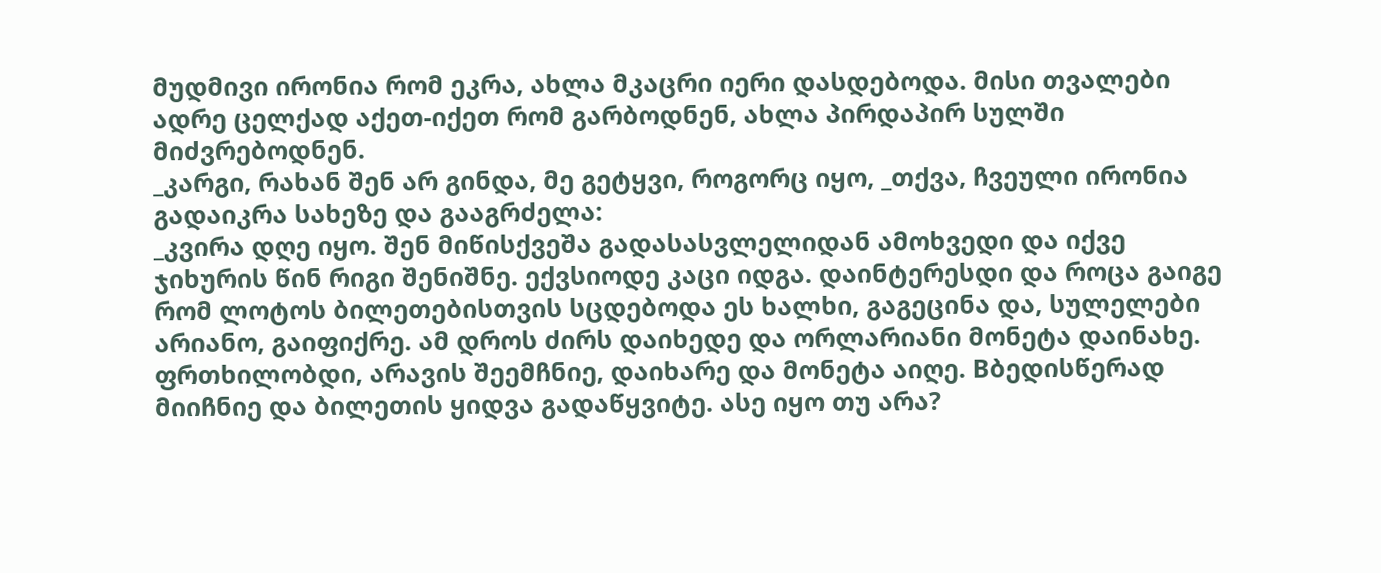მუდმივი ირონია რომ ეკრა, ახლა მკაცრი იერი დასდებოდა. მისი თვალები ადრე ცელქად აქეთ-იქეთ რომ გარბოდნენ, ახლა პირდაპირ სულში მიძვრებოდნენ.
_კარგი, რახან შენ არ გინდა, მე გეტყვი, როგორც იყო, _თქვა, ჩვეული ირონია გადაიკრა სახეზე და გააგრძელა:
_კვირა დღე იყო. შენ მიწისქვეშა გადასასვლელიდან ამოხვედი და იქვე ჯიხურის წინ რიგი შენიშნე. ექვსიოდე კაცი იდგა. დაინტერესდი და როცა გაიგე რომ ლოტოს ბილეთებისთვის სცდებოდა ეს ხალხი, გაგეცინა და, სულელები არიანო, გაიფიქრე. ამ დროს ძირს დაიხედე და ორლარიანი მონეტა დაინახე. ფრთხილობდი, არავის შეემჩნიე, დაიხარე და მონეტა აიღე. Bბედისწერად მიიჩნიე და ბილეთის ყიდვა გადაწყვიტე. ასე იყო თუ არა?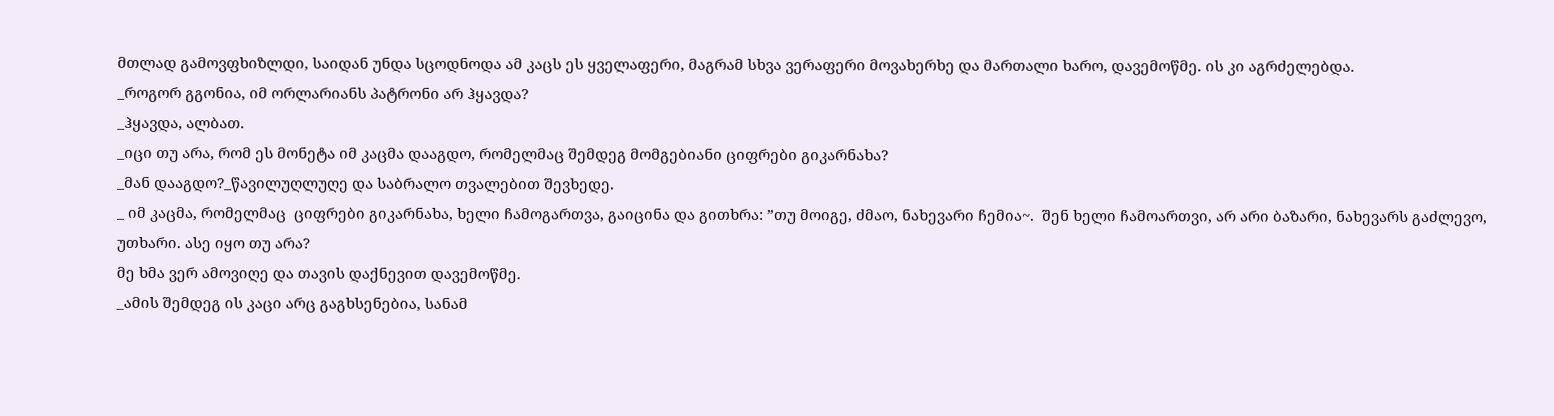მთლად გამოვფხიზლდი, საიდან უნდა სცოდნოდა ამ კაცს ეს ყველაფერი, მაგრამ სხვა ვერაფერი მოვახერხე და მართალი ხარო, დავემოწმე. ის კი აგრძელებდა.
_როგორ გგონია, იმ ორლარიანს პატრონი არ ჰყავდა?
_ჰყავდა, ალბათ.
_იცი თუ არა, რომ ეს მონეტა იმ კაცმა დააგდო, რომელმაც შემდეგ მომგებიანი ციფრები გიკარნახა?
_მან დააგდო?_წავილუღლუღე და საბრალო თვალებით შევხედე.
_ იმ კაცმა, რომელმაც  ციფრები გიკარნახა, ხელი ჩამოგართვა, გაიცინა და გითხრა: ”თუ მოიგე, ძმაო, ნახევარი ჩემია~.  შენ ხელი ჩამოართვი, არ არი ბაზარი, ნახევარს გაძლევო, უთხარი. ასე იყო თუ არა?
მე ხმა ვერ ამოვიღე და თავის დაქნევით დავემოწმე.
_ამის შემდეგ ის კაცი არც გაგხსენებია, სანამ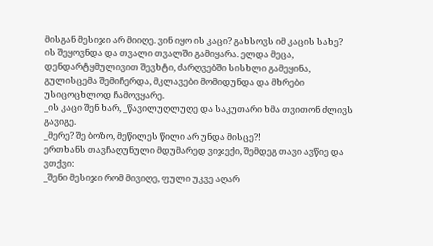მისგან მესიჯი არ მიიღე. ვინ იყო ის კაცი? გახსოვს იმ კაცის სახე?
ის შეყოვნდა და თვალი თვალში გამიყარა. ელდა მეცა, დენდარტყმულივით შევხტი, ძარღვებში სისხლი გამეყინა, გულისცემა შემიჩერდა, მკლავები მომიდუნდა და მხრები უსიცოცხლოდ ჩამოვყარე.
_ის კაცი შენ ხარ, _წავილუღლუღე და საკუთარი ხმა თვითონ ძლივს გავიგე.
_მერე? შე ბოზო, მეწილეს წილი არ უნდა მისცე?!
ერთხანს თავჩაღუნული მდუმარედ ვიჯექი, შემდეგ თავი ავწიე და ვთქვი:
_შენი მესიჯი რომ მივიღე, ფული უკვე აღარ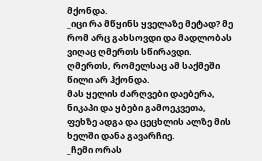მქონდა.
_იცი რა მწყინს ყველაზე მეტად? მე რომ არც გახსოვდი და მადლობას ვიღაც ღმერთს სწირავდი. ღმერთს, რომელსაც ამ საქმეში წილი არ ჰქონდა.
მას ყელის ძარღვები დაებერა, ნიკაპი და ყბები გამოეკვეთა, ფეხზე ადგა და ცეცხლის ალზე მის ხელში დანა გავარჩიე.
_ჩემი ორას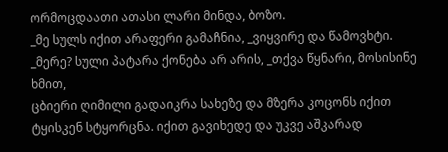ორმოცდაათი ათასი ლარი მინდა, ბოზო.
_მე სულს იქით არაფერი გამაჩნია, _ვიყვირე და წამოვხტი.
_მერე? სული პატარა ქონება არ არის, _თქვა წყნარი, მოსისინე ხმით,
ცბიერი ღიმილი გადაიკრა სახეზე და მზერა კოცონს იქით ტყისკენ სტყორცნა. იქით გავიხედე და უკვე აშკარად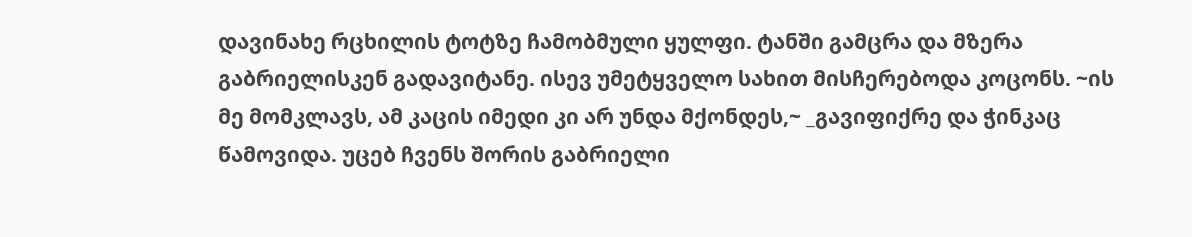დავინახე რცხილის ტოტზე ჩამობმული ყულფი. ტანში გამცრა და მზერა გაბრიელისკენ გადავიტანე. ისევ უმეტყველო სახით მისჩერებოდა კოცონს. ~ის მე მომკლავს, ამ კაცის იმედი კი არ უნდა მქონდეს,~ _გავიფიქრე და ჭინკაც წამოვიდა. უცებ ჩვენს შორის გაბრიელი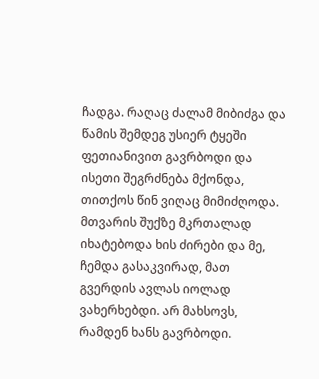ჩადგა. რაღაც ძალამ მიბიძგა და წამის შემდეგ უსიერ ტყეში ფეთიანივით გავრბოდი და ისეთი შეგრძნება მქონდა, თითქოს წინ ვიღაც მიმიძღოდა. მთვარის შუქზე მკრთალად იხატებოდა ხის ძირები და მე, ჩემდა გასაკვირად, მათ გვერდის ავლას იოლად ვახერხებდი. არ მახსოვს, რამდენ ხანს გავრბოდი.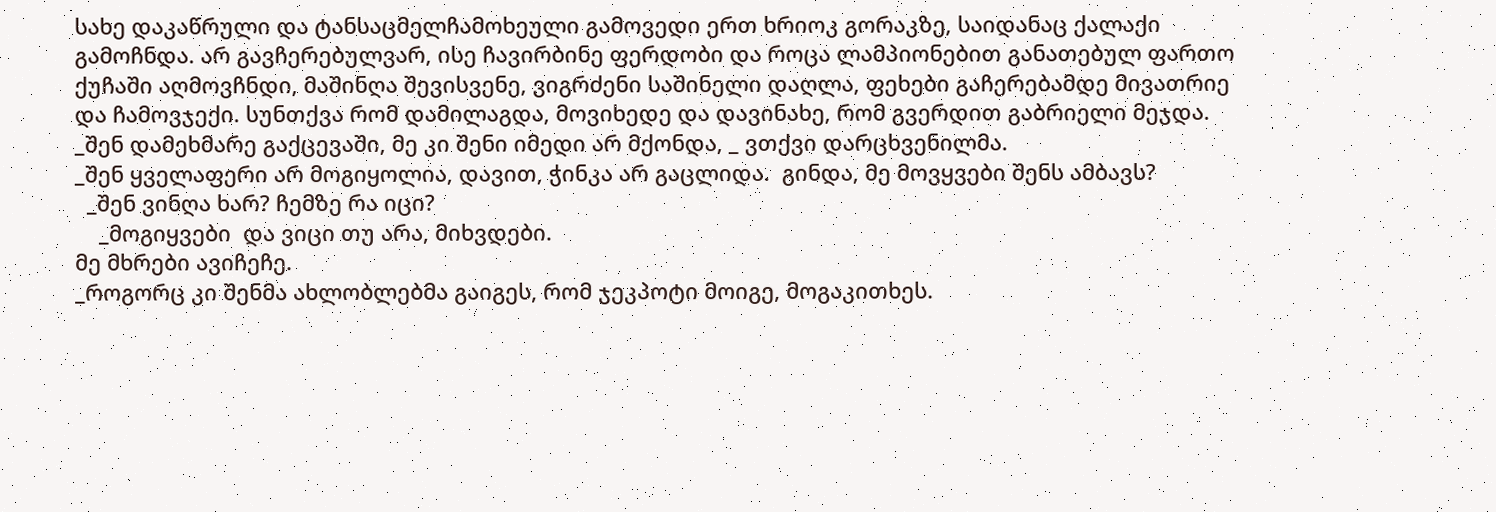სახე დაკაწრული და ტანსაცმელჩამოხეული გამოვედი ერთ ხრიოკ გორაკზე, საიდანაც ქალაქი გამოჩნდა. არ გავჩერებულვარ, ისე ჩავირბინე ფერდობი და როცა ლამპიონებით განათებულ ფართო ქუჩაში აღმოვჩნდი, მაშინღა შევისვენე, ვიგრძენი საშინელი დაღლა, ფეხები გაჩერებამდე მივათრიე და ჩამოვჯექი. სუნთქვა რომ დამილაგდა, მოვიხედე და დავინახე, რომ გვერდით გაბრიელი მეჯდა.
_შენ დამეხმარე გაქცევაში, მე კი შენი იმედი არ მქონდა, _ ვთქვი დარცხვენილმა.
_შენ ყველაფერი არ მოგიყოლია, დავით, ჭინკა არ გაცლიდა.  გინდა, მე მოვყვები შენს ამბავს?
  _შენ ვინღა ხარ? ჩემზე რა იცი?
    _მოგიყვები  და ვიცი თუ არა, მიხვდები.
მე მხრები ავიჩეჩე.
_როგორც კი შენმა ახლობლებმა გაიგეს, რომ ჯეკპოტი მოიგე, მოგაკითხეს.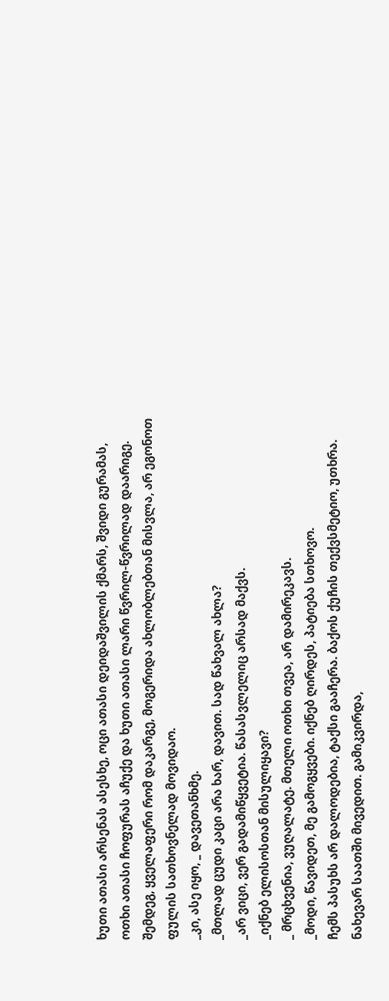ხუთი ათასი არსენას ასესხე, ოცი ათასი დეიდაშვილის ქმარს, შვიდი გურამას, ოთხი ათასი ჩოფურას აჩუქე და ხუთი ათასი ლარი წვრილ-წვრილად დაარიგე. შემდეგ, ყველაფერი რომ დაკარგე, მოგერიდა ახლობლებთან მისვლა, არ ეგონოთ ფულის სათხოვნელად მოვიდაო.
_კი, ასე იყო, _ დავეთანხმე.
_მთლად ცუდი კაცი არა ხარ, დავით. სად წახვალ ახლა?
_არ ვიცი, ვერ გადამიწყვეტია. წასასვლელიც არსად მაქვს.
_იქნებ ელისოსთან მისულიყავი?
_ მრცხვენია, ვუღალატე. მთელი ოთხი თვეა, არ დამირეკავს.
_მოდი, წავიდეთ, მე გამოგყვები. იქნებ ღირდეს, პატიება სთხოვო.
ჩემს პასუხს არ დალოდებია, ტაქსი გააჩერა. ბაქოს ქუჩის თექვსმეტიო, უთხრა. ნახევარ საათში მივედით. გამიკვირდა,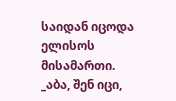საიდან იცოდა ელისოს მისამართი.
_აბა, შენ იცი,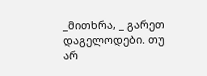_მითხრა, _ გარეთ დაგელოდები. თუ არ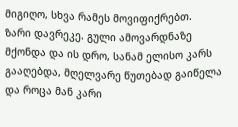მიგიღო, სხვა რამეს მოვიფიქრებთ.
ზარი დავრეკე. გული ამოვარდნაზე მქონდა და ის დრო, სანამ ელისო კარს გააღებდა, მღელვარე წუთებად გაიწელა და როცა მან კარი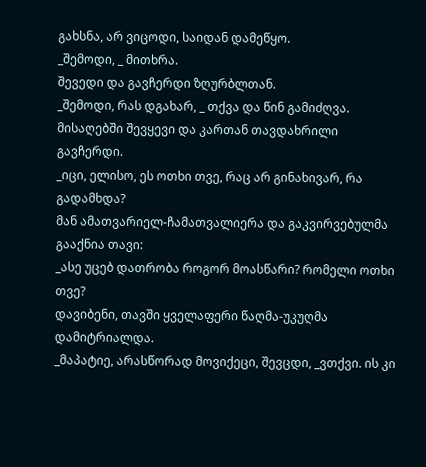გახსნა, არ ვიცოდი, საიდან დამეწყო.
_შემოდი, _ მითხრა.
შევედი და გავჩერდი ზღურბლთან.
_შემოდი, რას დგახარ, _ თქვა და წინ გამიძღვა.
მისაღებში შევყევი და კართან თავდახრილი გავჩერდი.
_იცი, ელისო, ეს ოთხი თვე, რაც არ გინახივარ, რა გადამხდა?
მან ამათვარიელ-ჩამათვალიერა და გაკვირვებულმა გააქნია თავი:
_ასე უცებ დათრობა როგორ მოასწარი? რომელი ოთხი თვე?
დავიბენი, თავში ყველაფერი წაღმა-უკუღმა დამიტრიალდა.
_მაპატიე, არასწორად მოვიქეცი, შევცდი, _ვთქვი. ის კი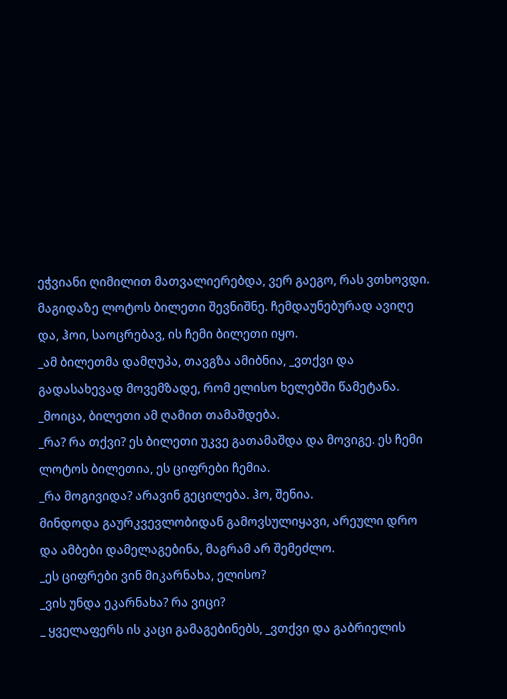ეჭვიანი ღიმილით მათვალიერებდა, ვერ გაეგო, რას ვთხოვდი.
მაგიდაზე ლოტოს ბილეთი შევნიშნე. ჩემდაუნებურად ავიღე და, ჰოი, საოცრებავ, ის ჩემი ბილეთი იყო.
_ამ ბილეთმა დამღუპა, თავგზა ამიბნია, _ვთქვი და გადასახევად მოვემზადე, რომ ელისო ხელებში წამეტანა.
_მოიცა, ბილეთი ამ ღამით თამაშდება.
_რა? რა თქვი? ეს ბილეთი უკვე გათამაშდა და მოვიგე. ეს ჩემი ლოტოს ბილეთია, ეს ციფრები ჩემია.
_რა მოგივიდა? არავინ გეცილება. ჰო, შენია.
მინდოდა გაურკვევლობიდან გამოვსულიყავი, არეული დრო და ამბები დამელაგებინა, მაგრამ არ შემეძლო.
_ეს ციფრები ვინ მიკარნახა, ელისო?
_ვის უნდა ეკარნახა? რა ვიცი?
_ ყველაფერს ის კაცი გამაგებინებს, _ვთქვი და გაბრიელის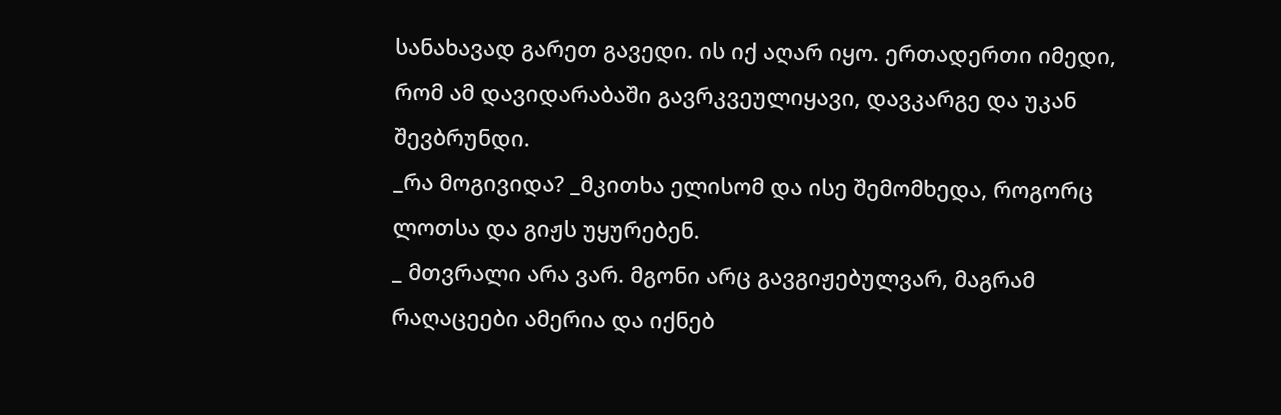სანახავად გარეთ გავედი. ის იქ აღარ იყო. ერთადერთი იმედი, რომ ამ დავიდარაბაში გავრკვეულიყავი, დავკარგე და უკან შევბრუნდი.
_რა მოგივიდა? _მკითხა ელისომ და ისე შემომხედა, როგორც ლოთსა და გიჟს უყურებენ.
_ მთვრალი არა ვარ. მგონი არც გავგიჟებულვარ, მაგრამ რაღაცეები ამერია და იქნებ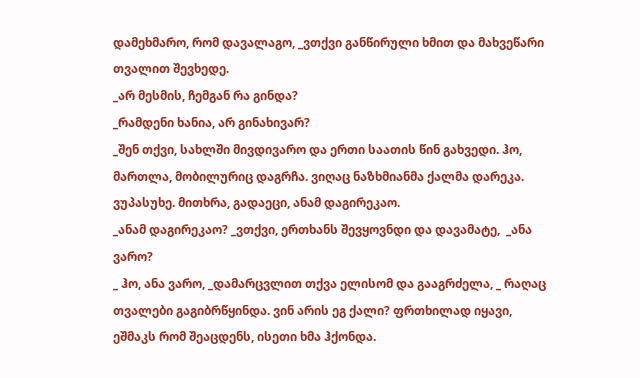დამეხმარო, რომ დავალაგო, _ვთქვი განწირული ხმით და მახვეწარი თვალით შევხედე.
_არ მესმის, ჩემგან რა გინდა?
_რამდენი ხანია, არ გინახივარ?
_შენ თქვი, სახლში მივდივარო და ერთი საათის წინ გახვედი. ჰო, მართლა, მობილურიც დაგრჩა. ვიღაც ნაზხმიანმა ქალმა დარეკა. ვუპასუხე. მითხრა, გადაეცი, ანამ დაგირეკაო.
_ანამ დაგირეკაო? _ვთქვი, ერთხანს შევყოვნდი და დავამატე,  _ანა ვარო?
_ ჰო, ანა ვარო, _დამარცვლით თქვა ელისომ და გააგრძელა, _ რაღაც თვალები გაგიბრწყინდა. ვინ არის ეგ ქალი? ფრთხილად იყავი, ეშმაკს რომ შეაცდენს, ისეთი ხმა ჰქონდა.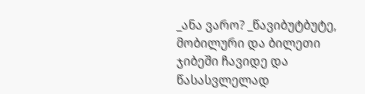_ანა ვარო? _წავიბუტბუტე, მობილური და ბილეთი ჯიბეში ჩავიდე და წასასვლელად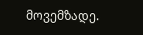მოვემზადე.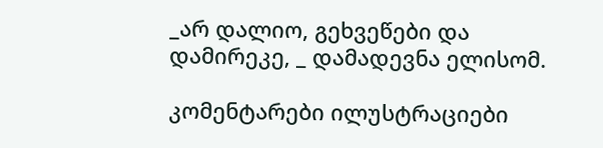_არ დალიო, გეხვეწები და დამირეკე, _ დამადევნა ელისომ.

კომენტარები ილუსტრაციები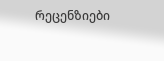რეცენზიები